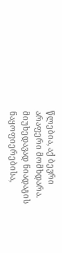წლებია, აქ ბევრი არაფერი მომხდარა. მიუხედავად ნიადაგის ნაყოფიერებისა,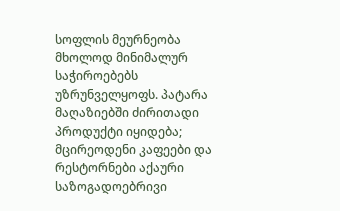სოფლის მეურნეობა მხოლოდ მინიმალურ საჭიროებებს უზრუნველყოფს. პატარა მაღაზიებში ძირითადი პროდუქტი იყიდება; მცირეოდენი კაფეები და რესტორნები აქაური საზოგადოებრივი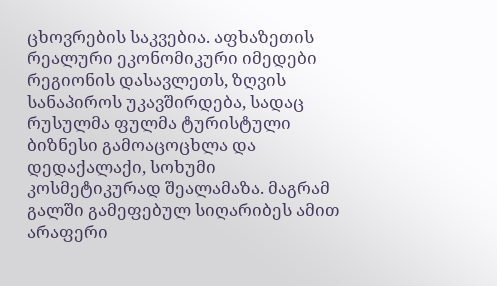ცხოვრების საკვებია. აფხაზეთის რეალური ეკონომიკური იმედები რეგიონის დასავლეთს, ზღვის სანაპიროს უკავშირდება, სადაც რუსულმა ფულმა ტურისტული ბიზნესი გამოაცოცხლა და დედაქალაქი, სოხუმი კოსმეტიკურად შეალამაზა. მაგრამ გალში გამეფებულ სიღარიბეს ამით არაფერი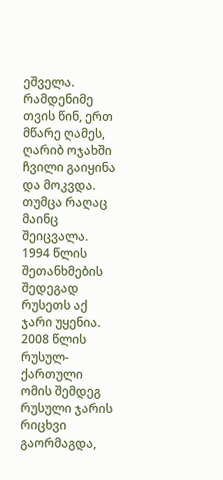ეშველა. რამდენიმე თვის წინ, ერთ მწარე ღამეს, ღარიბ ოჯახში ჩვილი გაიყინა და მოკვდა.
თუმცა რაღაც მაინც შეიცვალა. 1994 წლის შეთანხმების შედეგად რუსეთს აქ ჯარი უყენია. 2008 წლის რუსულ-ქართული ომის შემდეგ რუსული ჯარის რიცხვი გაორმაგდა,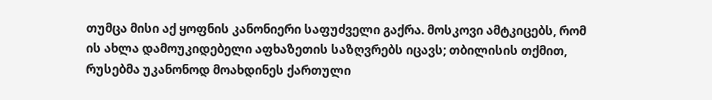თუმცა მისი აქ ყოფნის კანონიერი საფუძველი გაქრა. მოსკოვი ამტკიცებს, რომ ის ახლა დამოუკიდებელი აფხაზეთის საზღვრებს იცავს; თბილისის თქმით, რუსებმა უკანონოდ მოახდინეს ქართული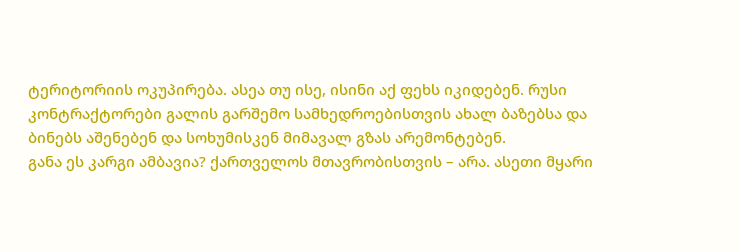ტერიტორიის ოკუპირება. ასეა თუ ისე, ისინი აქ ფეხს იკიდებენ. რუსი კონტრაქტორები გალის გარშემო სამხედროებისთვის ახალ ბაზებსა და ბინებს აშენებენ და სოხუმისკენ მიმავალ გზას არემონტებენ.
განა ეს კარგი ამბავია? ქართველოს მთავრობისთვის – არა. ასეთი მყარი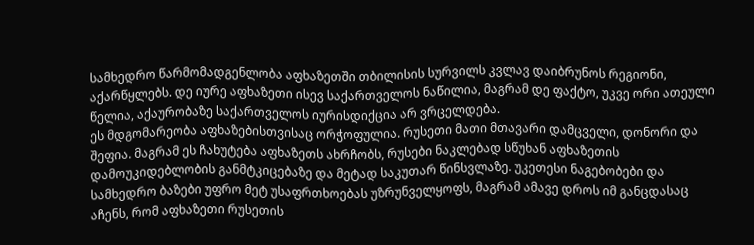სამხედრო წარმომადგენლობა აფხაზეთში თბილისის სურვილს კვლავ დაიბრუნოს რეგიონი, აქარწყლებს. დე იურე აფხაზეთი ისევ საქართველოს ნაწილია, მაგრამ დე ფაქტო, უკვე ორი ათეული წელია, აქაურობაზე საქართველოს იურისდიქცია არ ვრცელდება.
ეს მდგომარეობა აფხაზებისთვისაც ორჭოფულია. რუსეთი მათი მთავარი დამცველი, დონორი და შეფია. მაგრამ ეს ჩახუტება აფხაზეთს ახრჩობს, რუსები ნაკლებად სწუხან აფხაზეთის დამოუკიდებლობის განმტკიცებაზე და მეტად საკუთარ წინსვლაზე. უკეთესი ნაგებობები და სამხედრო ბაზები უფრო მეტ უსაფრთხოებას უზრუნველყოფს, მაგრამ ამავე დროს იმ განცდასაც აჩენს, რომ აფხაზეთი რუსეთის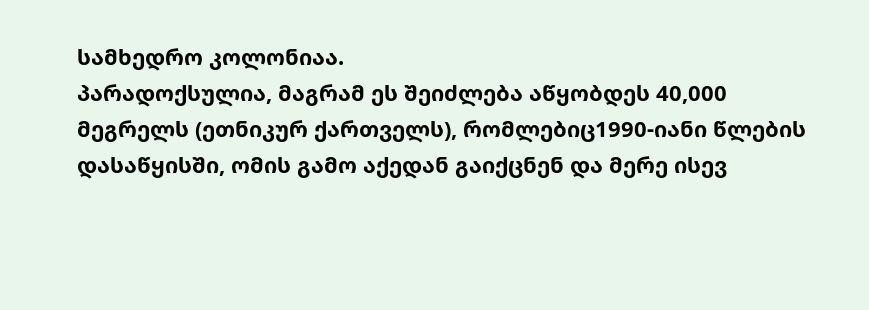სამხედრო კოლონიაა.
პარადოქსულია, მაგრამ ეს შეიძლება აწყობდეს 40,000 მეგრელს (ეთნიკურ ქართველს), რომლებიც1990-იანი წლების დასაწყისში, ომის გამო აქედან გაიქცნენ და მერე ისევ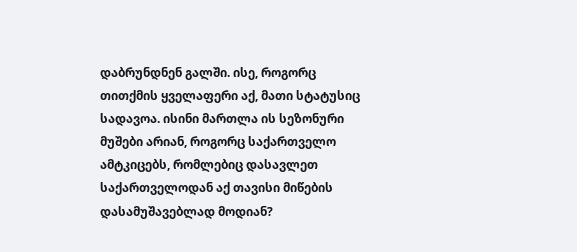დაბრუნდნენ გალში. ისე, როგორც თითქმის ყველაფერი აქ, მათი სტატუსიც სადავოა. ისინი მართლა ის სეზონური მუშები არიან, როგორც საქართველო ამტკიცებს, რომლებიც დასავლეთ საქართველოდან აქ თავისი მიწების დასამუშავებლად მოდიან?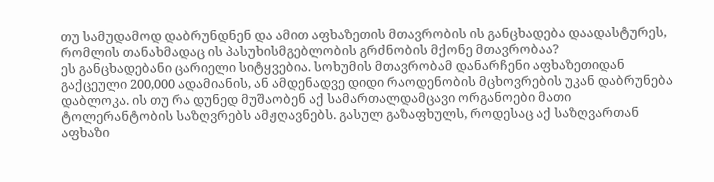თუ სამუდამოდ დაბრუნდნენ და ამით აფხაზეთის მთავრობის ის განცხადება დაადასტურეს, რომლის თანახმადაც ის პასუხისმგებლობის გრძნობის მქონე მთავრობაა?
ეს განცხადებანი ცარიელი სიტყვებია. სოხუმის მთავრობამ დანარჩენი აფხაზეთიდან გაქცეული 200,000 ადამიანის, ან ამდენადვე დიდი რაოდენობის მცხოვრების უკან დაბრუნება დაბლოკა. ის თუ რა დუნედ მუშაობენ აქ სამართალდამცავი ორგანოები მათი ტოლერანტობის საზღვრებს ამჟღავნებს. გასულ გაზაფხულს, როდესაც აქ საზღვართან აფხაზი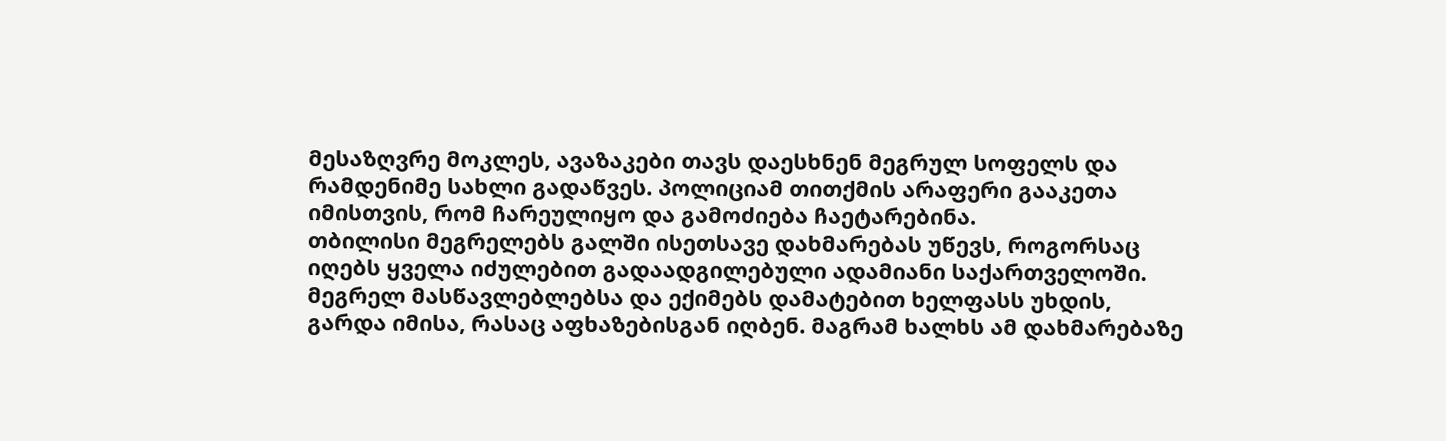მესაზღვრე მოკლეს, ავაზაკები თავს დაესხნენ მეგრულ სოფელს და რამდენიმე სახლი გადაწვეს. პოლიციამ თითქმის არაფერი გააკეთა იმისთვის, რომ ჩარეულიყო და გამოძიება ჩაეტარებინა.
თბილისი მეგრელებს გალში ისეთსავე დახმარებას უწევს, როგორსაც იღებს ყველა იძულებით გადაადგილებული ადამიანი საქართველოში. მეგრელ მასწავლებლებსა და ექიმებს დამატებით ხელფასს უხდის, გარდა იმისა, რასაც აფხაზებისგან იღბენ. მაგრამ ხალხს ამ დახმარებაზე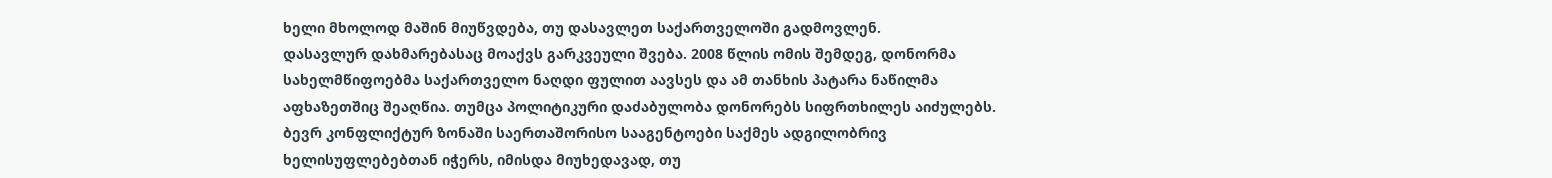ხელი მხოლოდ მაშინ მიუწვდება, თუ დასავლეთ საქართველოში გადმოვლენ.
დასავლურ დახმარებასაც მოაქვს გარკვეული შვება. 2008 წლის ომის შემდეგ, დონორმა სახელმწიფოებმა საქართველო ნაღდი ფულით აავსეს და ამ თანხის პატარა ნაწილმა აფხაზეთშიც შეაღწია. თუმცა პოლიტიკური დაძაბულობა დონორებს სიფრთხილეს აიძულებს. ბევრ კონფლიქტურ ზონაში საერთაშორისო სააგენტოები საქმეს ადგილობრივ ხელისუფლებებთან იჭერს, იმისდა მიუხედავად, თუ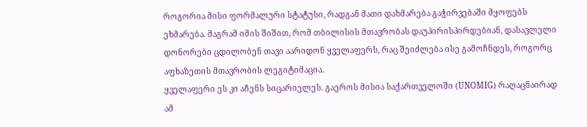როგორია მისი ფორმალური სტატუსი, რადგან მათი დახმარება გაჭირვებაში მყოფებს ეხმარება. მაგრამ იმის შიშით, რომ თბილისის მთავრობას დაუპირისპირდებიან, დასავლელი დონორები ცდილობენ თავი აარიდონ ყველაფერს, რაც შეიძლება ისე გამოჩნდეს, როგორც აფხაზეთის მთავრობის ლეგიტიმაცია.
ყველაფერი ეს კი აჩენს სიცარიელეს. გაეროს მისია საქართველოში (UNOMIG) რაღაცნაირად ამ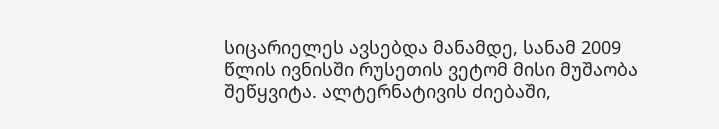სიცარიელეს ავსებდა მანამდე, სანამ 2009 წლის ივნისში რუსეთის ვეტომ მისი მუშაობა შეწყვიტა. ალტერნატივის ძიებაში,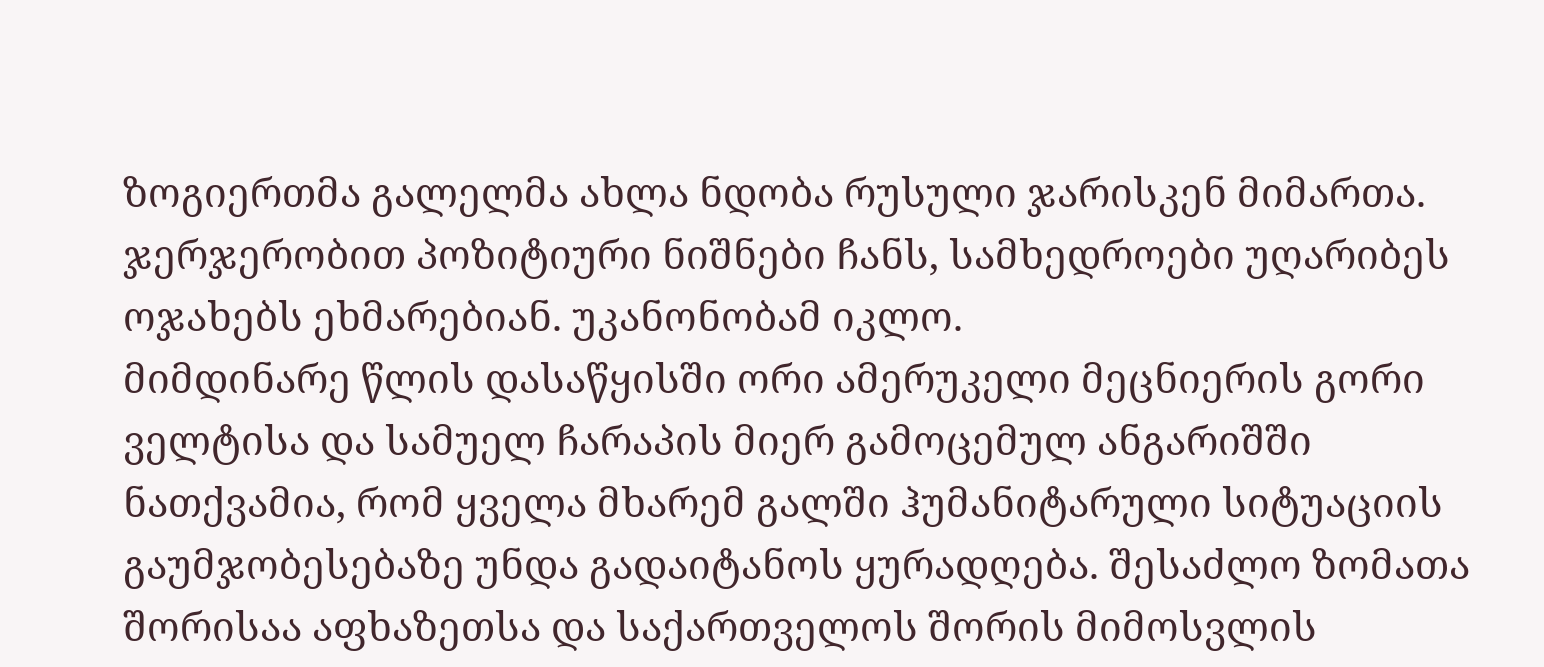ზოგიერთმა გალელმა ახლა ნდობა რუსული ჯარისკენ მიმართა. ჯერჯერობით პოზიტიური ნიშნები ჩანს, სამხედროები უღარიბეს ოჯახებს ეხმარებიან. უკანონობამ იკლო.
მიმდინარე წლის დასაწყისში ორი ამერუკელი მეცნიერის გორი ველტისა და სამუელ ჩარაპის მიერ გამოცემულ ანგარიშში ნათქვამია, რომ ყველა მხარემ გალში ჰუმანიტარული სიტუაციის გაუმჯობესებაზე უნდა გადაიტანოს ყურადღება. შესაძლო ზომათა შორისაა აფხაზეთსა და საქართველოს შორის მიმოსვლის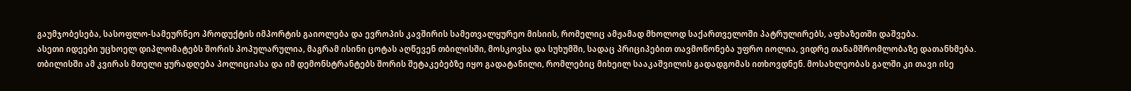გაუმჯობესება, სასოფლო-სამეურნეო პროდუქტის იმპორტის გაიოლება და ევროპის კავშირის სამეთვალყურეო მისიის, რომელიც ამჟამად მხოლოდ საქართველოში პატრულირებს, აფხაზეთში დაშვება.
ასეთი იდეები უცხოელ დიპლომატებს შორის პოპულარულია, მაგრამ ისინი ცოტას აღწევენ თბილისში, მოსკოვსა და სუხუმში, სადაც პრიციპებით თავმოწონება უფრო იოლია, ვიდრე თანამშრომლობაზე დათანხმება. თბილისში ამ კვირას მთელი ყურადღება პოლიციასა და იმ დემონსტრანტებს შორის შეტაკებებზე იყო გადატანილი, რომლებიც მიხეილ სააკაშვილის გადადგომას ითხოვდნენ. მოსახლეობას გალში კი თავი ისე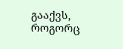გააქვს, როგორც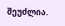შეუძლია.